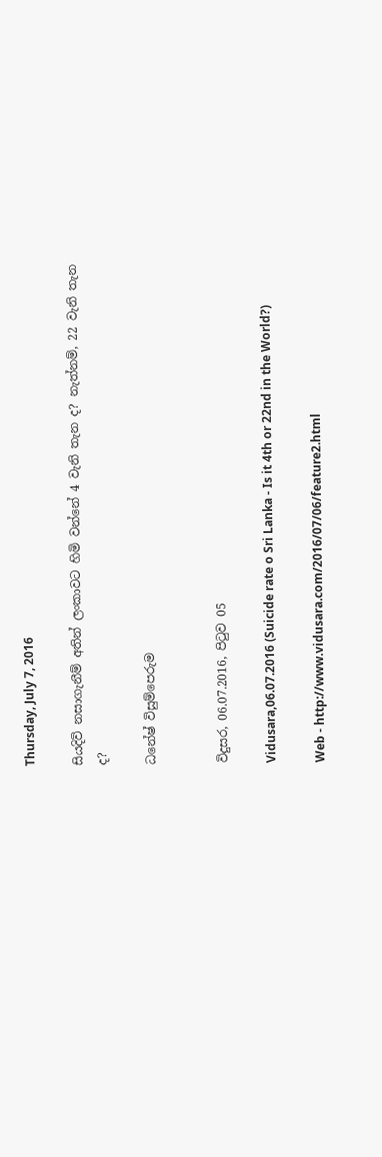Thursday, July 7, 2016

සියදිවි නසාගැනීම් අතින් ලංකාවට හිමි වන්නේ 4 වැනි තැන ද? නැත්නම්, 22 වැනි තැන ද?

ධනේෂ් විසුම්පෙරුම


විදුසර, 06.07.2016, පිටුව 05

Vidusara,06.07.2016 (Suicide rate o Sri Lanka - Is it 4th or 22nd in the World?)

Web - http://www.vidusara.com/2016/07/06/feature2.html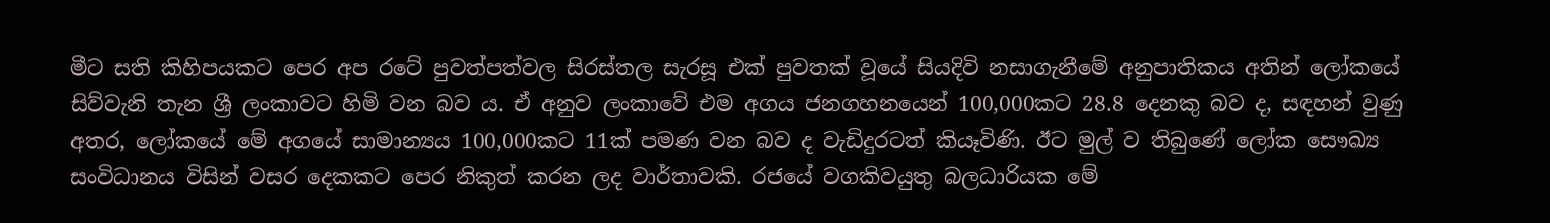මීට සති කිහිපයකට පෙර අප රටේ පුවත්පත්වල සිරස්‌තල සැරසූ එක්‌ පුවතක්‌ වූයේ සියදිවි නසාගැනීමේ අනුපාතිකය අතින් ලෝකයේ සිව්වැනි තැන ශ්‍රී ලංකාවට හිමි වන බව ය. ඒ අනුව ලංකාවේ එම අගය ජනගහනයෙන් 100,000කට 28.8 දෙනකු බව ද, සඳහන් වුණු අතර, ලෝකයේ මේ අගයේ සාමාන්‍යය 100,000කට 11ක්‌ පමණ වන බව ද වැඩිදුරටත් කියෑවිණි. ඊට මුල් ව තිබුණේ ලෝක සෞඛ්‍ය සංවිධානය විසින් වසර දෙකකට පෙර නිකුත් කරන ලද වාර්තාවකි. රජයේ වගකිවයුතු බලධාරියක මේ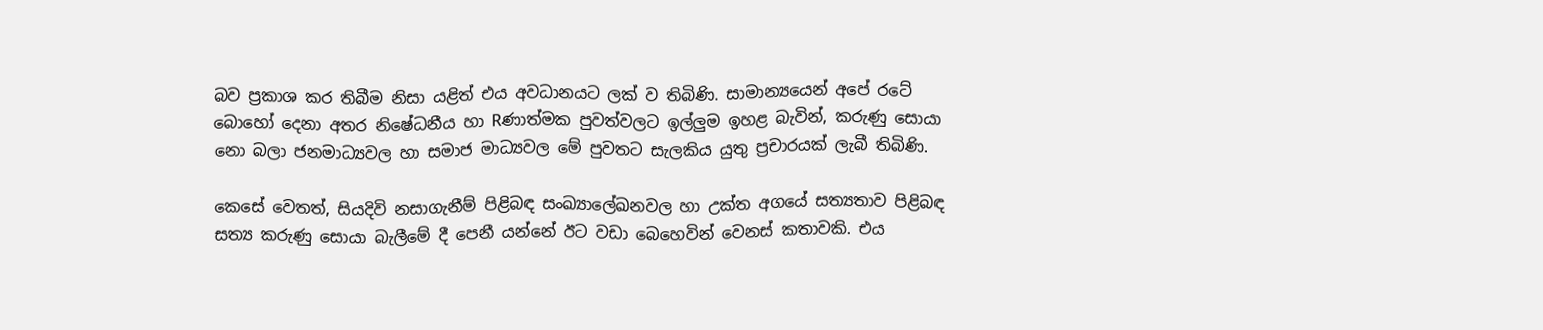බව ප්‍රකාශ කර තිබීම නිසා යළිත් එය අවධානයට ලක්‌ ව තිබිණි. සාමාන්‍යයෙන් අපේ රටේ බොහෝ දෙනා අතර නිෂේධනීය හා Rණාත්මක පුවත්වලට ඉල්ලුම ඉහළ බැවින්, කරුණු සොයා නො බලා ජනමාධ්‍යවල හා සමාජ මාධ්‍යවල මේ පුවතට සැලකිය යුතු ප්‍රචාරයක්‌ ලැබී තිබිණි.

කෙසේ වෙතත්, සියදිවි නසාගැනීම් පිළිබඳ සංඛ්‍යාලේඛනවල හා උක්‌ත අගයේ සත්‍යතාව පිළිබඳ සත්‍ය කරුණු සොයා බැලීමේ දී පෙනී යන්නේ ඊට වඩා බෙහෙවින් වෙනස්‌ කතාවකි. එය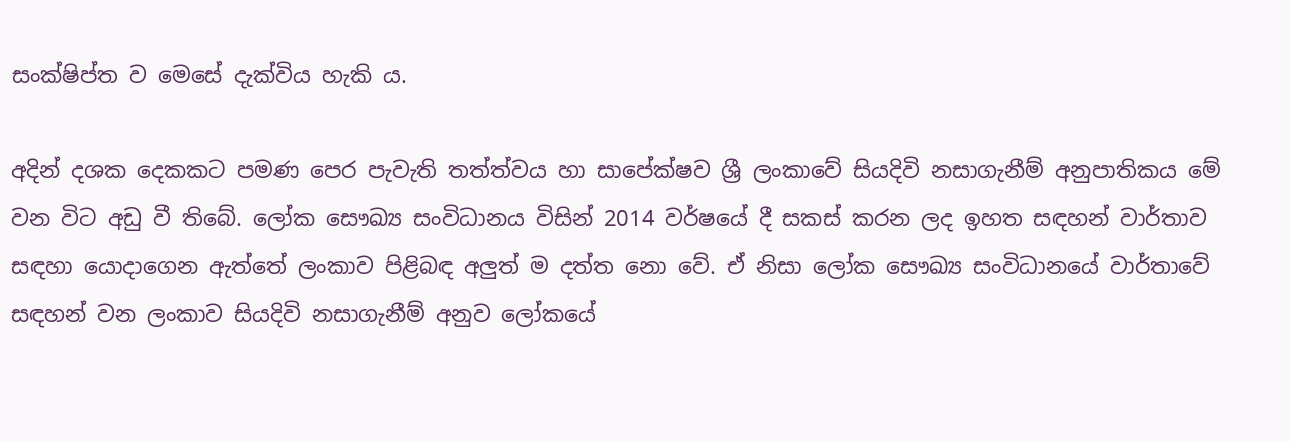සංක්‌ෂිප්ත ව මෙසේ දැක්‌විය හැකි ය.

අදින් දශක දෙකකට පමණ පෙර පැවැති තත්ත්වය හා සාපේක්‌ෂව ශ්‍රී ලංකාවේ සියදිවි නසාගැනීම් අනුපාතිකය මේ වන විට අඩු වී තිබේ. ලෝක සෞඛ්‍ය සංවිධානය විසින් 2014 වර්ෂයේ දී සකස්‌ කරන ලද ඉහත සඳහන් වාර්තාව සඳහා යොදාගෙන ඇත්තේ ලංකාව පිළිබඳ අලුත් ම දත්ත නො වේ. ඒ නිසා ලෝක සෞඛ්‍ය සංවිධානයේ වාර්තාවේ සඳහන් වන ලංකාව සියදිවි නසාගැනීම් අනුව ලෝකයේ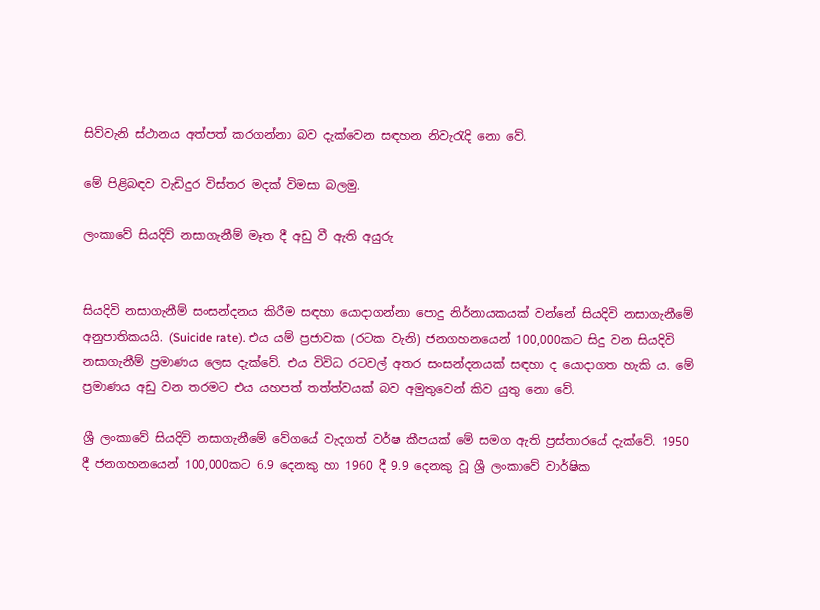සිව්වැනි ස්‌ථානය අත්පත් කරගන්නා බව දැක්‌වෙන සඳහන නිවැරැදි නො වේ.

මේ පිළිබඳව වැඩිදුර විස්‌තර මදක්‌ විමසා බලමු.

ලංකාවේ සියදිවි නසාගැනීම් මෑත දී අඩු වී ඇති අයුරු


සියදිවි නසාගැනීම් සංසන්දනය කිරීම සඳහා යොදාගන්නා පොදු නිර්නායකයක්‌ වන්නේ සියදිවි නසාගැනීමේ අනුපාතිකයයි. (Suicide rate). එය යම් ප්‍රජාවක (රටක වැනි) ජනගහනයෙන් 100,000කට සිදු වන සියදිවි නසාගැනීම් ප්‍රමාණය ලෙස දැක්‌වේ. එය විවිධ රටවල් අතර සංසන්දනයක්‌ සඳහා ද යොදාගත හැකි ය. මේ ප්‍රමාණය අඩු වන තරමට එය යහපත් තත්ත්වයක්‌ බව අමුතුවෙන් කිව යුතු නො වේ.

ශ්‍රී ලංකාවේ සියදිවි නසාගැනීමේ වේගයේ වැදගත් වර්ෂ කීපයක්‌ මේ සමග ඇති ප්‍රස්‌තාරයේ දැක්‌වේ. 1950 දී ජනගහනයෙන් 100,000කට 6.9 දෙනකු හා 1960 දී 9.9 දෙනකු වූ ශ්‍රී ලංකාවේ වාර්ෂික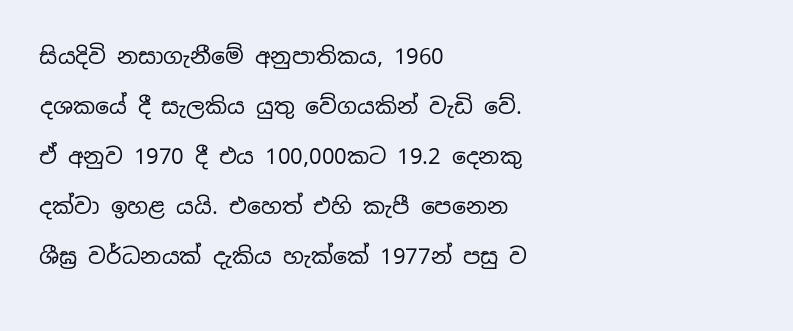සියදිවි නසාගැනීමේ අනුපාතිකය, 1960 දශකයේ දී සැලකිය යුතු වේගයකින් වැඩි වේ. ඒ අනුව 1970 දී එය 100,000කට 19.2 දෙනකු දක්‌වා ඉහළ යයි. එහෙත් එහි කැපී පෙනෙන ශීඝ්‍ර වර්ධනයක්‌ දැකිය හැක්‌කේ 1977න් පසු ව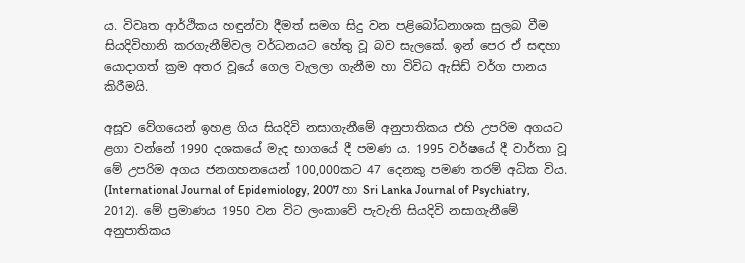ය. විවෘත ආර්ථිකය හඳුන්වා දීමත් සමග සිදු වන පළිබෝධනාශක සුලබ වීම සියදිවිහානි කරගැනීම්වල වර්ධනයට හේතු වූ බව සැලකේ. ඉන් පෙර ඒ සඳහා යොදාගත් ක්‍රම අතර වූයේ ගෙල වැලලා ගැනීම හා විවිධ ඇසිඩ් වර්ග පානය කිරීමයි.

අසූව වේගයෙන් ඉහළ ගිය සියදිවි නසාගැනීමේ අනුපාතිකය එහි උපරිම අගයට ළගා වන්නේ 1990 දශකයේ මැද භාගයේ දී පමණ ය. 1995 වර්ෂයේ දී වාර්තා වූ මේ උපරිම අගය ජනගහනයෙන් 100,000කට 47 දෙනකු පමණ තරම් අධික විය. (International Journal of Epidemiology, 2007 හා Sri Lanka Journal of Psychiatry, 2012). මේ ප්‍රමාණය 1950 වන විට ලංකාවේ පැවැති සියදිවි නසාගැනීමේ අනුපාතිකය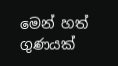මෙන් හත් ගුණයක්‌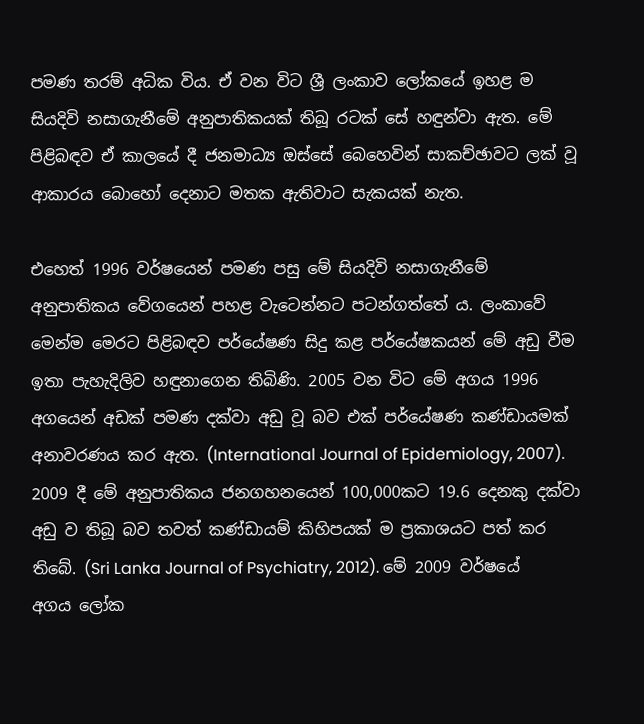පමණ තරම් අධික විය. ඒ වන විට ශ්‍රී ලංකාව ලෝකයේ ඉහළ ම සියදිවි නසාගැනීමේ අනුපාතිකයක්‌ තිබූ රටක්‌ සේ හඳුන්වා ඇත. මේ පිළිබඳව ඒ කාලයේ දී ජනමාධ්‍ය ඔස්‌සේ බෙහෙවින් සාකච්ඡාවට ලක්‌ වූ ආකාරය බොහෝ දෙනාට මතක ඇතිවාට සැකයක්‌ නැත.

එහෙත් 1996 වර්ෂයෙන් පමණ පසු මේ සියදිවි නසාගැනීමේ අනුපාතිකය වේගයෙන් පහළ වැටෙන්නට පටන්ගත්තේ ය. ලංකාවේ මෙන්ම මෙරට පිළිබඳව පර්යේෂණ සිදු කළ පර්යේෂකයන් මේ අඩු වීම ඉතා පැහැදිලිව හඳුනාගෙන තිබිණි. 2005 වන විට මේ අගය 1996 අගයෙන් අඩක්‌ පමණ දක්‌වා අඩු වූ බව එක්‌ පර්යේෂණ කණ්‌ඩායමක්‌ අනාවරණය කර ඇත. (International Journal of Epidemiology, 2007). 2009 දී මේ අනුපාතිකය ජනගහනයෙන් 100,000කට 19.6 දෙනකු දක්‌වා අඩු ව තිබූ බව තවත් කණ්‌ඩායම් කිහිපයක්‌ ම ප්‍රකාශයට පත් කර තිබේ. (Sri Lanka Journal of Psychiatry, 2012). මේ 2009 වර්ෂයේ අගය ලෝක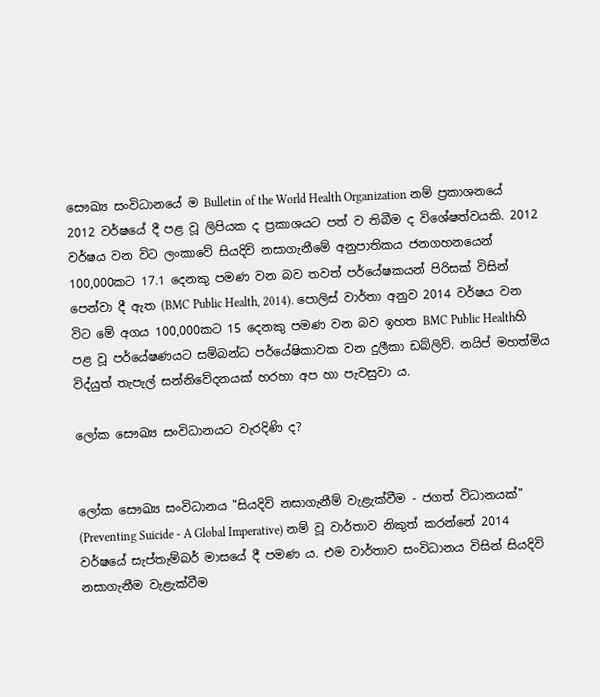සෞඛ්‍ය සංවිධානයේ ම Bulletin of the World Health Organization නම් ප්‍රකාශනයේ 2012 වර්ෂයේ දී පළ වූ ලිපියක ද ප්‍රකාශයට පත් ව තිබීම ද විශේෂත්වයකි. 2012 වර්ෂය වන විට ලංකාවේ සියදිවි නසාගැනීමේ අනුපාතිකය ජනගහනයෙන් 100,000කට 17.1 දෙනකු පමණ වන බව තවත් පර්යේෂකයන් පිරිසක්‌ විසින් පෙන්වා දී ඇත (BMC Public Health, 2014). පොලිස්‌ වාර්තා අනුව 2014 වර්ෂය වන විට මේ අගය 100,000කට 15 දෙනකු පමණ වන බව ඉහත BMC Public Healthහි පළ වූ පර්යේෂණයට සම්බන්ධ පර්යේෂිකාවක වන දුලීකා ඩබ්ලිව්. නයිප් මහත්මිය විද්යුත් තැපැල් සන්නිවේදනයක්‌ හරහා අප හා පැවසුවා ය.

ලෝක සෞඛ්‍ය සංවිධානයට වැරදිණි ද?


ලෝක සෞඛ්‍ය සංවිධානය "සියදිවි නසාගැනීම් වැළැක්‌වීම - ජගත් විධානයක්‌" (Preventing Suicide - A Global Imperative) නම් වූ වාර්තාව නිකුත් කරන්නේ 2014 වර්ෂයේ සැප්තැම්බර් මාසයේ දී පමණ ය. එම වාර්තාව සංවිධානය විසින් සියදිවි නසාගැනීම වැළැක්‌වීම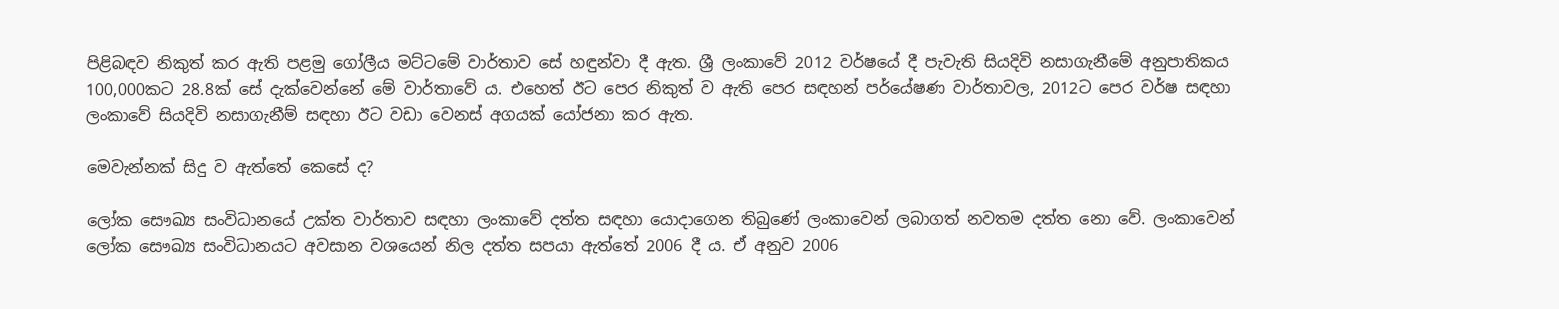පිළිබඳව නිකුත් කර ඇති පළමු ගෝලීය මට්‌ටමේ වාර්තාව සේ හඳුන්වා දී ඇත. ශ්‍රී ලංකාවේ 2012 වර්ෂයේ දී පැවැති සියදිවි නසාගැනීමේ අනුපාතිකය 100,000කට 28.8ක්‌ සේ දැක්‌වෙන්නේ මේ වාර්තාවේ ය. එහෙත් ඊට පෙර නිකුත් ව ඇති පෙර සඳහන් පර්යේෂණ වාර්තාවල, 2012ට පෙර වර්ෂ සඳහා ලංකාවේ සියදිවි නසාගැනීම් සඳහා ඊට වඩා වෙනස්‌ අගයක්‌ යෝජනා කර ඇත.

මෙවැන්නක්‌ සිදු ව ඇත්තේ කෙසේ ද?

ලෝක සෞඛ්‍ය සංවිධානයේ උක්‌ත වාර්තාව සඳහා ලංකාවේ දත්ත සඳහා යොදාගෙන තිබුණේ ලංකාවෙන් ලබාගත් නවතම දත්ත නො වේ. ලංකාවෙන් ලෝක සෞඛ්‍ය සංවිධානයට අවසාන වශයෙන් නිල දත්ත සපයා ඇත්තේ 2006 දී ය. ඒ අනුව 2006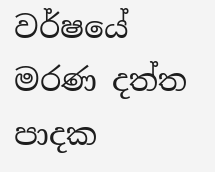වර්ෂයේ මරණ දත්ත පාදක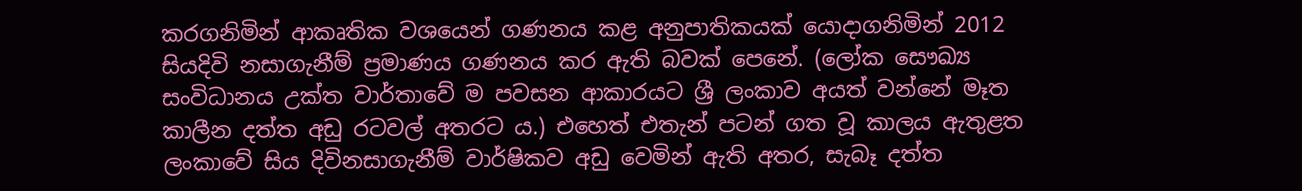කරගනිමින් ආකෘතික වශයෙන් ගණනය කළ අනුපාතිකයක්‌ යොදාගනිමින් 2012 සියදිවි නසාගැනීම් ප්‍රමාණය ගණනය කර ඇති බවක්‌ පෙනේ. (ලෝක සෞඛ්‍ය සංවිධානය උක්‌ත වාර්තාවේ ම පවසන ආකාරයට ශ්‍රී ලංකාව අයත් වන්නේ මෑත කාලීන දත්ත අඩු රටවල් අතරට ය.) එහෙත් එතැන් පටන් ගත වූ කාලය ඇතුළත ලංකාවේ සිය දිවිනසාගැනීම් වාර්ෂිකව අඩු වෙමින් ඇති අතර, සැබෑ දත්ත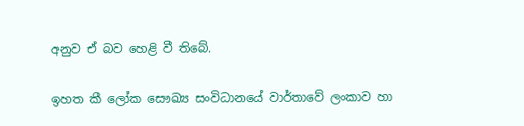අනුව ඒ බව හෙළි වී තිබේ.

ඉහත කී ලෝක සෞඛ්‍ය සංවිධානයේ වාර්තාවේ ලංකාව හා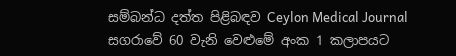සම්බන්ධ දත්ත පිළිබඳව Ceylon Medical Journal සගරාවේ 60 වැනි වෙළුමේ අංක 1 කලාපයට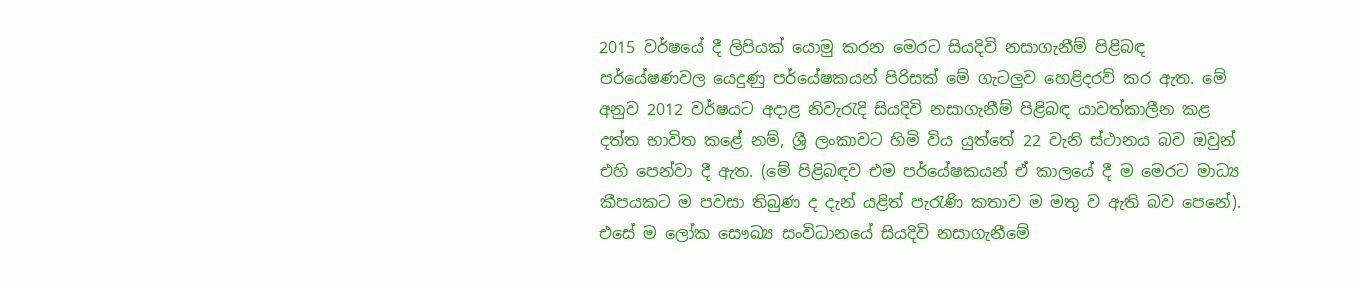2015 වර්ෂයේ දී ලිපියක්‌ යොමු කරන මෙරට සියදිවි නසාගැනීම් පිළිබඳ පර්යේෂණවල යෙදුණු පර්යේෂකයන් පිරිසක්‌ මේ ගැටලුව හෙළිදරව් කර ඇත. මේ අනුව 2012 වර්ෂයට අදාළ නිවැරැදි සියදිවි නසාගැනීම් පිළිබඳ යාවත්කාලීන කළ දත්ත භාවිත කළේ නම්, ශ්‍රී ලංකාවට හිමි විය යුත්තේ 22 වැනි ස්‌ථානය බව ඔවුන් එහි පෙන්වා දී ඇත. (මේ පිළිබඳව එම පර්යේෂකයන් ඒ කාලයේ දී ම මෙරට මාධ්‍ය කීපයකට ම පවසා තිබුණ ද දැන් යළිත් පැරැණි කතාව ම මතු ව ඇති බව පෙනේ). එසේ ම ලෝක සෞඛ්‍ය සංවිධානයේ සියදිවි නසාගැනීමේ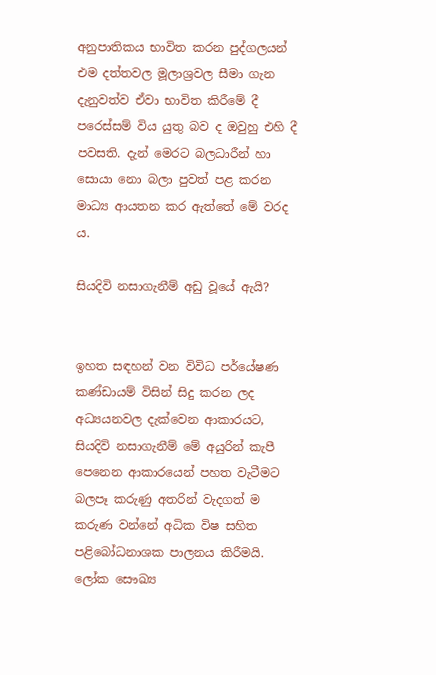අනුපාතිකය භාවිත කරන පුද්ගලයන් එම දත්තවල මූලාශ්‍රවල සීමා ගැන දැනුවත්ව ඒවා භාවිත කිරීමේ දී පරෙස්‌සම් විය යුතු බව ද ඔවුහු එහි දී පවසති. දැන් මෙරට බලධාරීන් හා සොයා නො බලා පුවත් පළ කරන මාධ්‍ය ආයතන කර ඇත්තේ මේ වරද ය.

සියදිවි නසාගැනීම් අඩු වූයේ ඇයි?


ඉහත සඳහන් වන විවිධ පර්යේෂණ කණ්‌ඩායම් විසින් සිදු කරන ලද අධ්‍යයනවල දැක්‌වෙන ආකාරයට, සියදිවි නසාගැනීම් මේ අයුරින් කැපී පෙනෙන ආකාරයෙන් පහත වැටීමට බලපෑ කරුණු අතරින් වැදගත් ම කරුණ වන්නේ අධික විෂ සහිත පළිබෝධනාශක පාලනය කිරීමයි. ලෝක සෞඛ්‍ය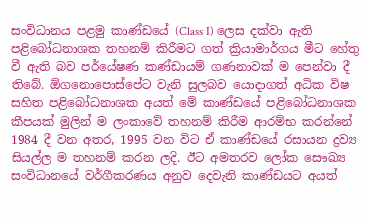සංවිධානය පළමු කාණ්‌ඩයේ (Class I) ලෙස දක්‌වා ඇති පළිබෝධනාශක තහනම් කිරීමට ගත් ක්‍රියාමාර්ගය මීට හේතු වී ඇති බව පර්යේෂණ කණ්‌ඩායම් ගණනාවක්‌ ම පෙන්වා දී තිබේ. ඕගනොපොස්‌පේට වැනි සුලබව යොදාගත් අධික විෂ සහිත පළිබෝධනාශක අයත් මේ කාණ්‌ඩයේ පළිබෝධනාශක කීපයක්‌ මුලින් ම ලංකාවේ තහනම් කිරීම ආරම්භ කරන්නේ 1984 දී වන අතර, 1995 වන විට ඒ කාණ්‌ඩයේ රසායන ද්‍රව්‍ය සියල්ල ම තහනම් කරන ලදි. ඊට අමතරව ලෝක සෞඛ්‍ය සංවිධානයේ වර්ගීකරණය අනුව දෙවැනි කාණ්‌ඩයට අයත්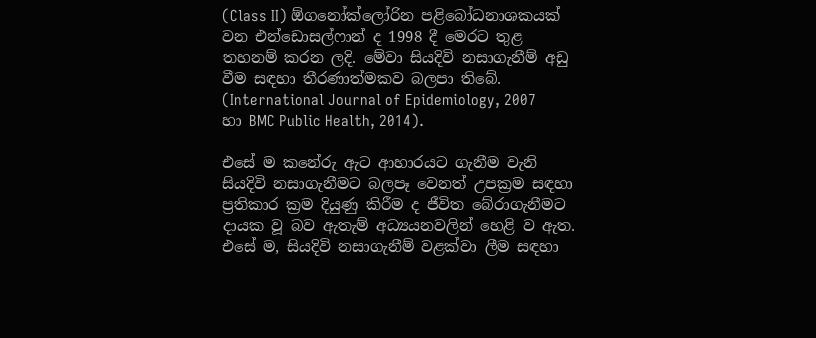(Class II) ඕගනෝක්‌ලෝරින පළිබෝධනාශකයක්‌ වන එන්ඩොසල්ෆාන් ද 1998 දී මෙරට තුළ තහනම් කරන ලදි. මේවා සියදිවි නසාගැනීම් අඩු වීම සඳහා තීරණාත්මකව බලපා තිබේ. (International Journal of Epidemiology, 2007 හා BMC Public Health, 2014).

එසේ ම කනේරු ඇට ආහාරයට ගැනීම වැනි සියදිවි නසාගැනීමට බලපෑ වෙනත් උපක්‍රම සඳහා ප්‍රතිකාර ක්‍රම දියුණු කිරීම ද ජීවිත බේරාගැනීමට දායක වූ බව ඇතැම් අධ්‍යයනවලින් හෙළි ව ඇත. එසේ ම, සියදිවි නසාගැනීම් වළක්‌වා ලීම සඳහා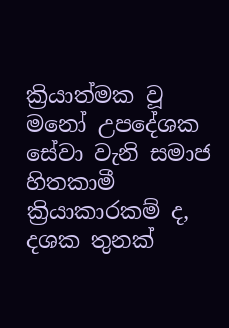ක්‍රියාත්මක වූ මනෝ උපදේශක සේවා වැනි සමාජ හිතකාමී ක්‍රියාකාරකම් ද, දශක තුනක්‌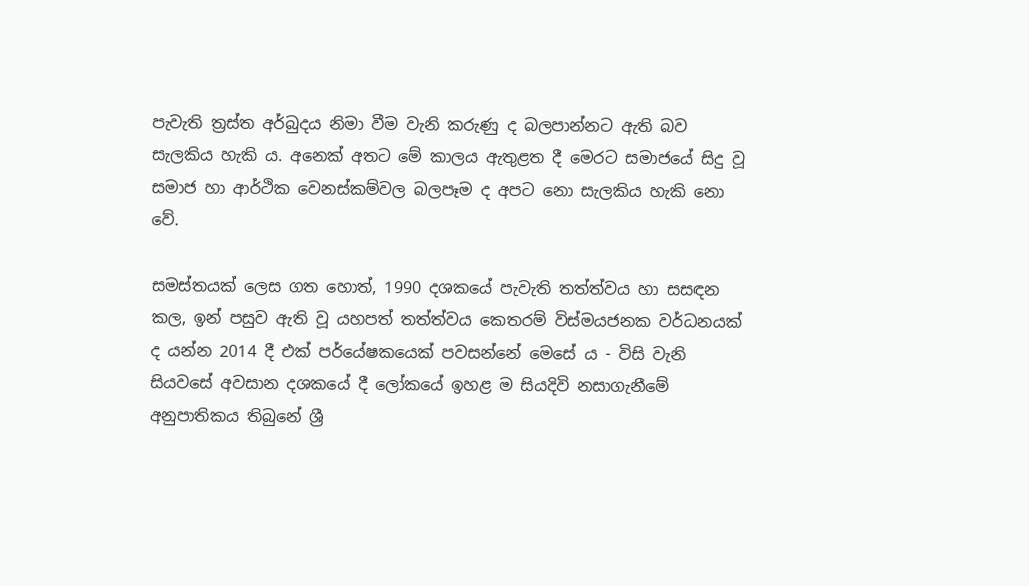පැවැති ත්‍රස්‌ත අර්බුදය නිමා වීම වැනි කරුණු ද බලපාන්නට ඇති බව සැලකිය හැකි ය. අනෙක්‌ අතට මේ කාලය ඇතුළත දී මෙරට සමාජයේ සිදු වූ සමාජ හා ආර්ථික වෙනස්‌කම්වල බලපෑම ද අපට නො සැලකිය හැකි නො වේ.

සමස්‌තයක්‌ ලෙස ගත හොත්, 1990 දශකයේ පැවැති තත්ත්වය හා සසඳන කල, ඉන් පසුව ඇති වූ යහපත් තත්ත්වය කෙතරම් විස්‌මයජනක වර්ධනයක්‌ ද යන්න 2014 දී එක්‌ පර්යේෂකයෙක්‌ පවසන්නේ මෙසේ ය - විසි වැනි සියවසේ අවසාන දශකයේ දී ලෝකයේ ඉහළ ම සියදිවි නසාගැනීමේ අනුපාතිකය තිබුනේ ශ්‍රී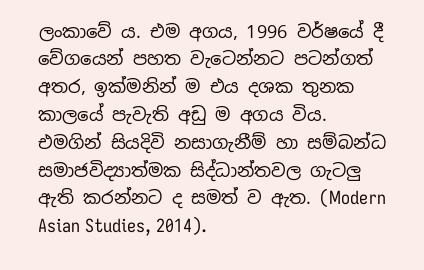ලංකාවේ ය. එම අගය, 1996 වර්ෂයේ දී වේගයෙන් පහත වැටෙන්නට පටන්ගත් අතර, ඉක්‌මනින් ම එය දශක තුනක කාලයේ පැවැති අඩු ම අගය විය. එමගින් සියදිවි නසාගැනීම් හා සම්බන්ධ සමාජවිද්‍යාත්මක සිද්ධාන්තවල ගැටලු ඇති කරන්නට ද සමත් ව ඇත. (Modern Asian Studies, 2014).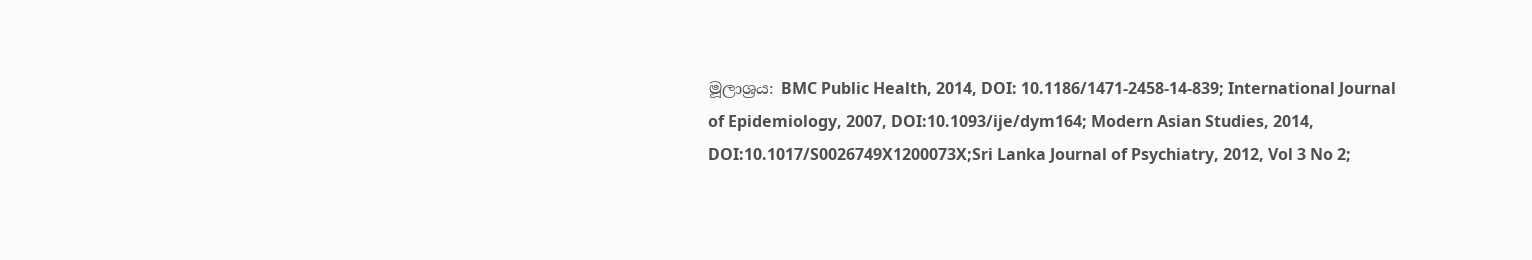මූලාශ්‍රය: BMC Public Health, 2014, DOI: 10.1186/1471-2458-14-839; International Journal of Epidemiology, 2007, DOI:10.1093/ije/dym164; Modern Asian Studies, 2014, DOI:10.1017/S0026749X1200073X;Sri Lanka Journal of Psychiatry, 2012, Vol 3 No 2;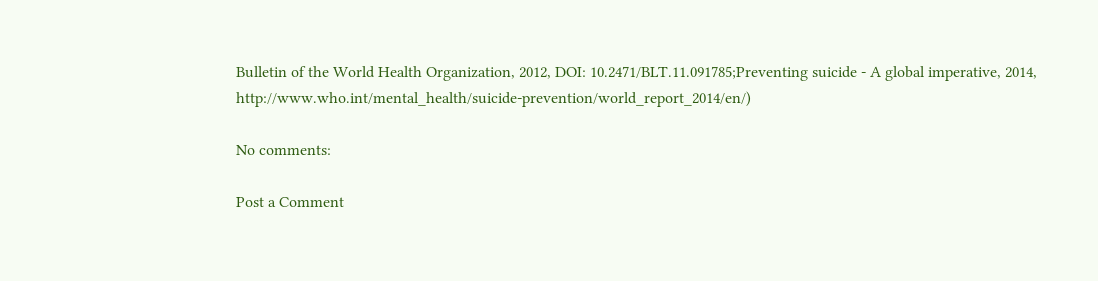Bulletin of the World Health Organization, 2012, DOI: 10.2471/BLT.11.091785;Preventing suicide - A global imperative, 2014, http://www.who.int/mental_health/suicide-prevention/world_report_2014/en/)

No comments:

Post a Comment